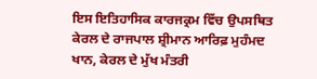ਇਸ ਇਤਿਹਾਸਿਕ ਕਾਰਜਕ੍ਰਮ ਵਿੱਚ ਉਪਸਥਿਤ ਕੇਰਲ ਦੇ ਰਾਜਪਾਲ ਸ਼੍ਰੀਮਾਨ ਆਰਿਫ਼ ਮੁਹੰਮਦ ਖਾਨ, ਕੇਰਲ ਦੇ ਮੁੱਖ ਮੰਤਰੀ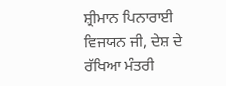ਸ਼੍ਰੀਮਾਨ ਪਿਨਾਰਾਈ ਵਿਜਯਨ ਜੀ, ਦੇਸ਼ ਦੇ ਰੱਖਿਆ ਮੰਤਰੀ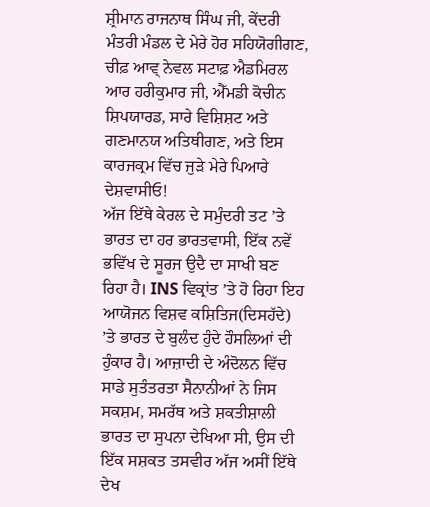ਸ਼੍ਰੀਮਾਨ ਰਾਜਨਾਥ ਸਿੰਘ ਜੀ, ਕੇਂਦਰੀ ਮੰਤਰੀ ਮੰਡਲ ਦੇ ਮੇਰੇ ਹੋਰ ਸਹਿਯੋਗੀਗਣ, ਚੀਫ਼ ਆਵ੍ ਨੇਵਲ ਸਟਾਫ਼ ਐਡਮਿਰਲ ਆਰ ਹਰੀਕੁਮਾਰ ਜੀ, ਐੱਮਡੀ ਕੋਚੀਨ ਸ਼ਿਪਯਾਰਡ, ਸਾਰੇ ਵਿਸ਼ਿਸ਼ਟ ਅਤੇ ਗਣਮਾਨਯ ਅਤਿਥੀਗਣ, ਅਤੇ ਇਸ ਕਾਰਜਕ੍ਰਮ ਵਿੱਚ ਜੁੜੇ ਮੇਰੇ ਪਿਆਰੇ ਦੇਸ਼ਵਾਸੀਓ!
ਅੱਜ ਇੱਥੇ ਕੇਰਲ ਦੇ ਸਮੁੰਦਰੀ ਤਟ ’ਤੇ ਭਾਰਤ ਦਾ ਹਰ ਭਾਰਤਵਾਸੀ, ਇੱਕ ਨਵੇਂ ਭਵਿੱਖ ਦੇ ਸੂਰਜ ਉਦੈ ਦਾ ਸਾਖੀ ਬਣ ਰਿਹਾ ਹੈ। INS ਵਿਕ੍ਰਾਂਤ ’ਤੇ ਹੋ ਰਿਹਾ ਇਹ ਆਯੋਜਨ ਵਿਸ਼ਵ ਕਸ਼ਿਤਿਜ(ਦਿਸਹੱਦੇ) ’ਤੇ ਭਾਰਤ ਦੇ ਬੁਲੰਦ ਹੁੰਦੇ ਹੌਸਲਿਆਂ ਦੀ ਹੁੰਕਾਰ ਹੈ। ਆਜ਼ਾਦੀ ਦੇ ਅੰਦੋਲਨ ਵਿੱਚ ਸਾਡੇ ਸੁਤੰਤਰਤਾ ਸੈਨਾਨੀਆਂ ਨੇ ਜਿਸ ਸਕਸ਼ਮ, ਸਮਰੱਥ ਅਤੇ ਸ਼ਕਤੀਸ਼ਾਲੀ ਭਾਰਤ ਦਾ ਸੁਪਨਾ ਦੇਖਿਆ ਸੀ, ਉਸ ਦੀ ਇੱਕ ਸਸ਼ਕਤ ਤਸਵੀਰ ਅੱਜ ਅਸੀਂ ਇੱਥੇ ਦੇਖ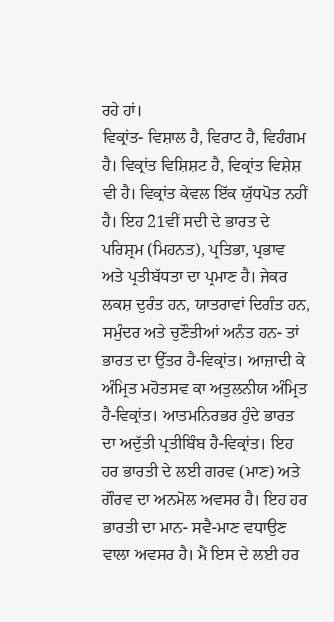ਰਹੇ ਹਾਂ।
ਵਿਕ੍ਰਾਂਤ- ਵਿਸ਼ਾਲ ਹੈ, ਵਿਰਾਟ ਹੈ, ਵਿਹੰਗਮ ਹੈ। ਵਿਕ੍ਰਾਂਤ ਵਿਸ਼ਿਸ਼ਟ ਹੈ, ਵਿਕ੍ਰਾਂਤ ਵਿਸ਼ੇਸ਼ ਵੀ ਹੈ। ਵਿਕ੍ਰਾਂਤ ਕੇਵਲ ਇੱਕ ਯੁੱਧਪੋਤ ਨਹੀਂ ਹੈ। ਇਹ 21ਵੀਂ ਸਦੀ ਦੇ ਭਾਰਤ ਦੇ ਪਰਿਸ਼੍ਰਮ (ਮਿਹਨਤ), ਪ੍ਰਤਿਭਾ, ਪ੍ਰਭਾਵ ਅਤੇ ਪ੍ਰਤੀਬੱਧਤਾ ਦਾ ਪ੍ਰਮਾਣ ਹੈ। ਜੇਕਰ ਲਕਸ਼ ਦੁਰੰਤ ਹਨ, ਯਾਤਰਾਵਾਂ ਦਿਗੰਤ ਹਨ, ਸਮੁੰਦਰ ਅਤੇ ਚੁਣੌਤੀਆਂ ਅਨੰਤ ਹਨ- ਤਾਂ ਭਾਰਤ ਦਾ ਉੱਤਰ ਹੈ-ਵਿਕ੍ਰਾਂਤ। ਆਜ਼ਾਦੀ ਕੇ ਅੰਮ੍ਰਿਤ ਮਹੋਤਸਵ ਕਾ ਅਤੁਲਨੀਯ ਅੰਮ੍ਰਿਤ ਹੈ-ਵਿਕ੍ਰਾਂਤ। ਆਤਮਨਿਰਭਰ ਹੁੰਦੇ ਭਾਰਤ ਦਾ ਅਦੁੱਤੀ ਪ੍ਰਤੀਬਿੰਬ ਹੈ-ਵਿਕ੍ਰਾਂਤ। ਇਹ ਹਰ ਭਾਰਤੀ ਦੇ ਲਈ ਗਰਵ (ਮਾਣ) ਅਤੇ ਗੌਰਵ ਦਾ ਅਨਮੋਲ ਅਵਸਰ ਹੈ। ਇਹ ਹਰ ਭਾਰਤੀ ਦਾ ਮਾਨ- ਸਵੈ-ਮਾਣ ਵਧਾਉਣ ਵਾਲਾ ਅਵਸਰ ਹੈ। ਮੈਂ ਇਸ ਦੇ ਲਈ ਹਰ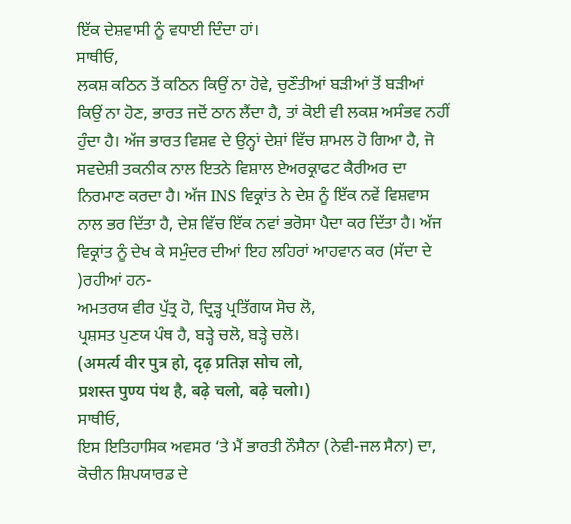ਇੱਕ ਦੇਸ਼ਵਾਸੀ ਨੂੰ ਵਧਾਈ ਦਿੰਦਾ ਹਾਂ।
ਸਾਥੀਓ,
ਲਕਸ਼ ਕਠਿਨ ਤੋਂ ਕਠਿਨ ਕਿਉਂ ਨਾ ਹੋਵੇ, ਚੁਣੌਤੀਆਂ ਬੜੀਆਂ ਤੋਂ ਬੜੀਆਂ ਕਿਉਂ ਨਾ ਹੋਣ, ਭਾਰਤ ਜਦੋਂ ਠਾਨ ਲੈਂਦਾ ਹੈ, ਤਾਂ ਕੋਈ ਵੀ ਲਕਸ਼ ਅਸੰਭਵ ਨਹੀਂ ਹੁੰਦਾ ਹੈ। ਅੱਜ ਭਾਰਤ ਵਿਸ਼ਵ ਦੇ ਉਨ੍ਹਾਂ ਦੇਸ਼ਾਂ ਵਿੱਚ ਸ਼ਾਮਲ ਹੋ ਗਿਆ ਹੈ, ਜੋ ਸਵਦੇਸ਼ੀ ਤਕਨੀਕ ਨਾਲ ਇਤਨੇ ਵਿਸ਼ਾਲ ਏਅਰਕ੍ਰਾਫਟ ਕੈਰੀਅਰ ਦਾ ਨਿਰਮਾਣ ਕਰਦਾ ਹੈ। ਅੱਜ INS ਵਿਕ੍ਰਾਂਤ ਨੇ ਦੇਸ਼ ਨੂੰ ਇੱਕ ਨਵੇਂ ਵਿਸ਼ਵਾਸ ਨਾਲ ਭਰ ਦਿੱਤਾ ਹੈ, ਦੇਸ਼ ਵਿੱਚ ਇੱਕ ਨਵਾਂ ਭਰੋਸਾ ਪੈਦਾ ਕਰ ਦਿੱਤਾ ਹੈ। ਅੱਜ ਵਿਕ੍ਰਾਂਤ ਨੂੰ ਦੇਖ ਕੇ ਸਮੁੰਦਰ ਦੀਆਂ ਇਹ ਲਹਿਰਾਂ ਆਹਵਾਨ ਕਰ (ਸੱਦਾ ਦੇ )ਰਹੀਆਂ ਹਨ-
ਅਮਤਰਯ ਵੀਰ ਪੁੱਤ੍ਰ ਹੋ, ਦ੍ਰਿੜ੍ਹ ਪ੍ਰਤਿੱਗਯ ਸੋਚ ਲੋ,
ਪ੍ਰਸ਼ਸਤ ਪੁਣਯ ਪੰਥ ਹੈ, ਬੜ੍ਹੇ ਚਲੋ, ਬੜ੍ਹੇ ਚਲੋ।
(अमर्त्य वीर पुत्र हो, दृढ़ प्रतिज्ञ सोच लो,
प्रशस्त पुण्य पंथ है, बढ़े चलो, बढ़े चलो।)
ਸਾਥੀਓ,
ਇਸ ਇਤਿਹਾਸਿਕ ਅਵਸਰ ‘ਤੇ ਮੈਂ ਭਾਰਤੀ ਨੌਸੈਨਾ (ਨੇਵੀ-ਜਲ ਸੈਨਾ) ਦਾ, ਕੋਚੀਨ ਸ਼ਿਪਯਾਰਡ ਦੇ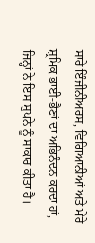ਸਾਰੇ ਇੰਜੀਨੀਅਰਸ, ਵਿਗਿਆਨੀਆਂ ਅਤੇ ਮੇਰੇ ਸ਼੍ਰਮਿਕ ਭਾਈ-ਭੈਣਾਂ ਦਾ ਅਭਿਨੰਦਨ ਕਰਦਾ ਹਾਂ, ਜਿਨ੍ਹਾਂ ਨੇ ਇਸ ਸੁਪਨੇ ਨੂੰ ਸਾਕਾਰ ਕੀਤਾ ਹੈ।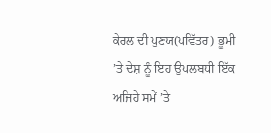ਕੇਰਲ ਦੀ ਪੁਣਯ(ਪਵਿੱਤਰ) ਭੂਮੀ ’ਤੇ ਦੇਸ਼ ਨੂੰ ਇਹ ਉਪਲਬਧੀ ਇੱਕ ਅਜਿਹੇ ਸਮੇਂ ’ਤੇ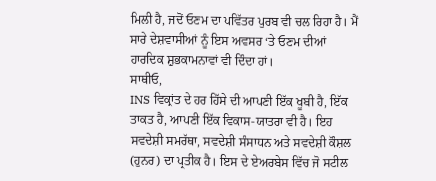ਮਿਲੀ ਹੈ, ਜਦੋਂ ਓਣਮ ਦਾ ਪਵਿੱਤਰ ਪੁਰਬ ਵੀ ਚਲ ਰਿਹਾ ਹੈ। ਮੈਂ ਸਾਰੇ ਦੇਸ਼ਵਾਸੀਆਂ ਨੂੰ ਇਸ ਅਵਸਰ ‘ਤੇ ਓਣਮ ਦੀਆਂ ਹਾਰਦਿਕ ਸ਼ੁਭਕਾਮਨਾਵਾਂ ਵੀ ਦਿੰਦਾ ਹਾਂ।
ਸਾਥੀਓ,
INS ਵਿਕ੍ਰਾਂਤ ਦੇ ਹਰ ਹਿੱਸੇ ਦੀ ਆਪਣੀ ਇੱਕ ਖੂਬੀ ਹੈ, ਇੱਕ ਤਾਕਤ ਹੈ, ਆਪਣੀ ਇੱਕ ਵਿਕਾਸ-ਯਾਤਰਾ ਵੀ ਹੈ। ਇਹ ਸਵਦੇਸ਼ੀ ਸਮਰੱਥਾ, ਸਵਦੇਸ਼ੀ ਸੰਸਾਧਨ ਅਤੇ ਸਵਦੇਸ਼ੀ ਕੌਸ਼ਲ (ਹੁਨਰ) ਦਾ ਪ੍ਰਤੀਕ ਹੈ। ਇਸ ਦੇ ਏਅਰਬੇਸ ਵਿੱਚ ਜੋ ਸਟੀਲ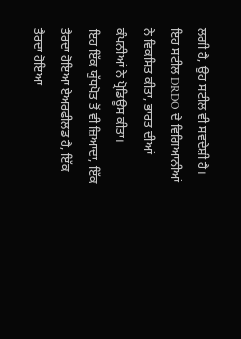ਲਗੀ ਹੈ, ਉਹ ਸਟੀਲ ਵੀ ਸਵਦੇਸ਼ੀ ਹੈ। ਇਹ ਸਟੀਲ DRDO ਦੇ ਵਿਗਿਆਨੀਆਂ ਨੇ ਵਿਕਸਿਤ ਕੀਤਾ, ਭਾਰਤ ਦੀਆਂ ਕੰਪਨੀਆਂ ਨੇ ਪ੍ਰੋਡਿਊਸ ਕੀਤਾ।
ਇਹ ਇੱਕ ਯੁੱਧਪੋਤ ਤੋਂ ਵੀ ਜ਼ਿਆਦਾ, ਇੱਕ ਤੈਰਦਾ ਹੋਇਆ ਏਅਰਫੀਲਡ ਹੈ, ਇੱਕ ਤੈਰਦਾ ਹੋਇਆ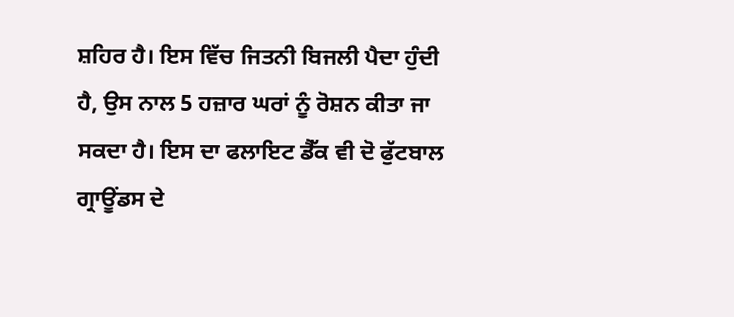ਸ਼ਹਿਰ ਹੈ। ਇਸ ਵਿੱਚ ਜਿਤਨੀ ਬਿਜਲੀ ਪੈਦਾ ਹੁੰਦੀ ਹੈ, ਉਸ ਨਾਲ 5 ਹਜ਼ਾਰ ਘਰਾਂ ਨੂੰ ਰੋਸ਼ਨ ਕੀਤਾ ਜਾ ਸਕਦਾ ਹੈ। ਇਸ ਦਾ ਫਲਾਇਟ ਡੈੱਕ ਵੀ ਦੋ ਫੁੱਟਬਾਲ ਗ੍ਰਾਊਂਡਸ ਦੇ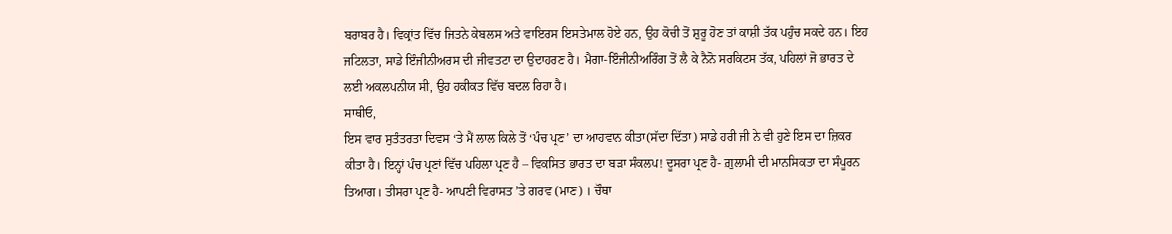ਬਰਾਬਰ ਹੈ। ਵਿਕ੍ਰਾਂਤ ਵਿੱਚ ਜਿਤਨੇ ਕੇਬਲਸ ਅਤੇ ਵਾਇਰਸ ਇਸਤੇਮਾਲ ਹੋਏ ਹਨ, ਉਹ ਕੋਚੀ ਤੋਂ ਸ਼ੁਰੂ ਹੋਣ ਤਾਂ ਕਾਸ਼ੀ ਤੱਕ ਪਹੁੰਚ ਸਕਦੇ ਹਨ। ਇਹ ਜਟਿਲਤਾ, ਸਾਡੇ ਇੰਜੀਨੀਅਰਸ ਦੀ ਜੀਵਤਟਾ ਦਾ ਉਦਾਹਰਣ ਹੈ। ਮੈਗਾ-ਇੰਜੀਨੀਅਰਿੰਗ ਤੋਂ ਲੈ ਕੇ ਨੈਨੋ ਸਰਕਿਟਸ ਤੱਕ, ਪਹਿਲਾਂ ਜੋ ਭਾਰਤ ਦੇ ਲਈ ਅਕਲਪਨੀਯ ਸੀ, ਉਹ ਹਕੀਕਤ ਵਿੱਚ ਬਦਲ ਰਿਹਾ ਹੈ।
ਸਾਥੀਓ,
ਇਸ ਵਾਰ ਸੁਤੰਤਰਤਾ ਦਿਵਸ ‘ਤੇ ਮੈਂ ਲਾਲ ਕਿਲੇ ਤੋਂ ‘ਪੰਚ ਪ੍ਰਣ’ ਦਾ ਆਹਵਾਨ ਕੀਤਾ(ਸੱਦਾ ਦਿੱਤਾ) ਸਾਡੇ ਹਰੀ ਜੀ ਨੇ ਵੀ ਹੁਣੇ ਇਸ ਦਾ ਜ਼ਿਕਰ ਕੀਤਾ ਹੈ। ਇਨ੍ਹਾਂ ਪੰਚ ਪ੍ਰਣਾਂ ਵਿੱਚ ਪਹਿਲਾ ਪ੍ਰਣ ਹੈ – ਵਿਕਸਿਤ ਭਾਰਤ ਦਾ ਬੜਾ ਸੰਕਲਪ! ਦੂਸਰਾ ਪ੍ਰਣ ਹੈ- ਗ਼ੁਲਾਮੀ ਦੀ ਮਾਨਸਿਕਤਾ ਦਾ ਸੰਪੂਰਨ ਤਿਆਗ। ਤੀਸਰਾ ਪ੍ਰਣ ਹੈ- ਆਪਣੀ ਵਿਰਾਸਤ ’ਤੇ ਗਰਵ (ਮਾਣ) । ਚੌਥਾ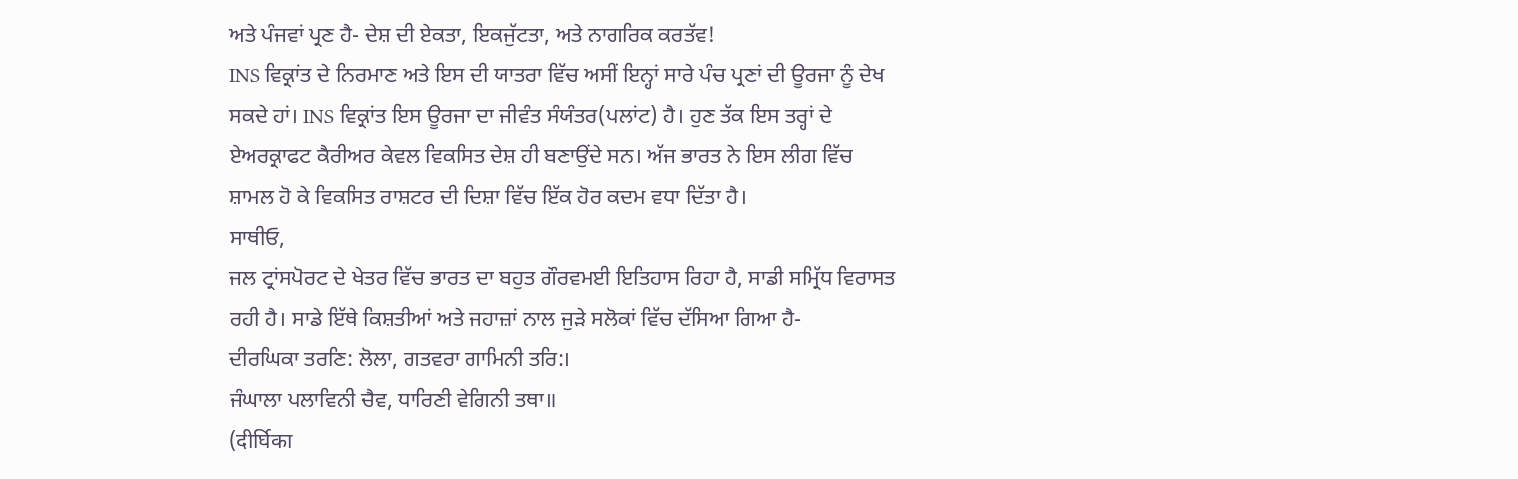ਅਤੇ ਪੰਜਵਾਂ ਪ੍ਰਣ ਹੈ- ਦੇਸ਼ ਦੀ ਏਕਤਾ, ਇਕਜੁੱਟਤਾ, ਅਤੇ ਨਾਗਰਿਕ ਕਰਤੱਵ!
INS ਵਿਕ੍ਰਾਂਤ ਦੇ ਨਿਰਮਾਣ ਅਤੇ ਇਸ ਦੀ ਯਾਤਰਾ ਵਿੱਚ ਅਸੀਂ ਇਨ੍ਹਾਂ ਸਾਰੇ ਪੰਚ ਪ੍ਰਣਾਂ ਦੀ ਊਰਜਾ ਨੂੰ ਦੇਖ ਸਕਦੇ ਹਾਂ। INS ਵਿਕ੍ਰਾਂਤ ਇਸ ਊਰਜਾ ਦਾ ਜੀਵੰਤ ਸੰਯੰਤਰ(ਪਲਾਂਟ) ਹੈ। ਹੁਣ ਤੱਕ ਇਸ ਤਰ੍ਹਾਂ ਦੇ ਏਅਰਕ੍ਰਾਫਟ ਕੈਰੀਅਰ ਕੇਵਲ ਵਿਕਸਿਤ ਦੇਸ਼ ਹੀ ਬਣਾਉਂਦੇ ਸਨ। ਅੱਜ ਭਾਰਤ ਨੇ ਇਸ ਲੀਗ ਵਿੱਚ ਸ਼ਾਮਲ ਹੋ ਕੇ ਵਿਕਸਿਤ ਰਾਸ਼ਟਰ ਦੀ ਦਿਸ਼ਾ ਵਿੱਚ ਇੱਕ ਹੋਰ ਕਦਮ ਵਧਾ ਦਿੱਤਾ ਹੈ।
ਸਾਥੀਓ,
ਜਲ ਟ੍ਰਾਂਸਪੋਰਟ ਦੇ ਖੇਤਰ ਵਿੱਚ ਭਾਰਤ ਦਾ ਬਹੁਤ ਗੌਰਵਮਈ ਇਤਿਹਾਸ ਰਿਹਾ ਹੈ, ਸਾਡੀ ਸਮ੍ਰਿੱਧ ਵਿਰਾਸਤ ਰਹੀ ਹੈ। ਸਾਡੇ ਇੱਥੇ ਕਿਸ਼ਤੀਆਂ ਅਤੇ ਜਹਾਜ਼ਾਂ ਨਾਲ ਜੁੜੇ ਸਲੋਕਾਂ ਵਿੱਚ ਦੱਸਿਆ ਗਿਆ ਹੈ-
ਦੀਰਘਿਕਾ ਤਰਣਿ: ਲੋਲਾ, ਗਤਵਰਾ ਗਾਮਿਨੀ ਤਰਿ:।
ਜੰਘਾਲਾ ਪਲਾਵਿਨੀ ਚੈਵ, ਧਾਰਿਣੀ ਵੇਗਿਨੀ ਤਥਾ॥
(दीर्घिका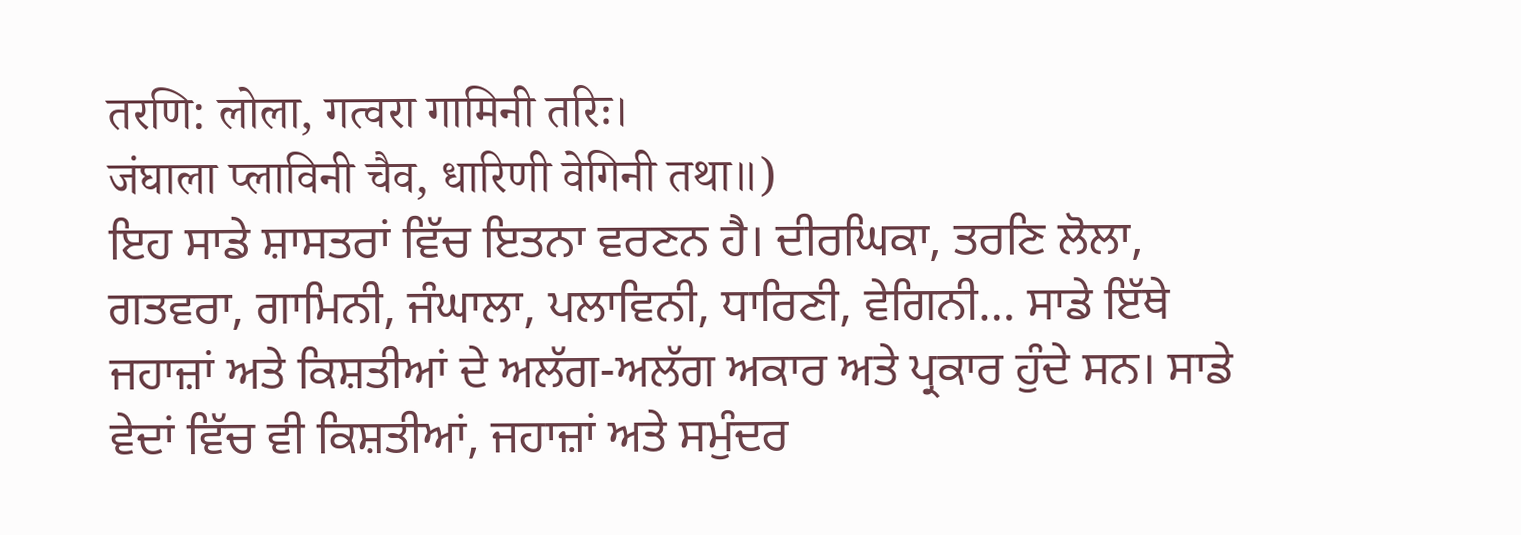तरणि: लोला, गत्वरा गामिनी तरिः।
जंघाला प्लाविनी चैव, धारिणी वेगिनी तथा॥)
ਇਹ ਸਾਡੇ ਸ਼ਾਸਤਰਾਂ ਵਿੱਚ ਇਤਨਾ ਵਰਣਨ ਹੈ। ਦੀਰਘਿਕਾ, ਤਰਣਿ ਲੋਲਾ, ਗਤਵਰਾ, ਗਾਮਿਨੀ, ਜੰਘਾਲਾ, ਪਲਾਵਿਨੀ, ਧਾਰਿਣੀ, ਵੇਗਿਨੀ… ਸਾਡੇ ਇੱਥੇ ਜਹਾਜ਼ਾਂ ਅਤੇ ਕਿਸ਼ਤੀਆਂ ਦੇ ਅਲੱਗ-ਅਲੱਗ ਅਕਾਰ ਅਤੇ ਪ੍ਰਕਾਰ ਹੁੰਦੇ ਸਨ। ਸਾਡੇ ਵੇਦਾਂ ਵਿੱਚ ਵੀ ਕਿਸ਼ਤੀਆਂ, ਜਹਾਜ਼ਾਂ ਅਤੇ ਸਮੁੰਦਰ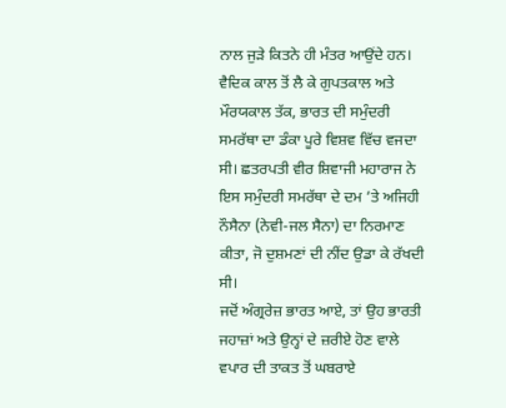ਨਾਲ ਜੁੜੇ ਕਿਤਨੇ ਹੀ ਮੰਤਰ ਆਉਂਦੇ ਹਨ।
ਵੈਦਿਕ ਕਾਲ ਤੋਂ ਲੈ ਕੇ ਗੁਪਤਕਾਲ ਅਤੇ ਮੌਰਯਕਾਲ ਤੱਕ, ਭਾਰਤ ਦੀ ਸਮੁੰਦਰੀ ਸਮਰੱਥਾ ਦਾ ਡੰਕਾ ਪੂਰੇ ਵਿਸ਼ਵ ਵਿੱਚ ਵਜਦਾ ਸੀ। ਛਤਰਪਤੀ ਵੀਰ ਸ਼ਿਵਾਜੀ ਮਹਾਰਾਜ ਨੇ ਇਸ ਸਮੁੰਦਰੀ ਸਮਰੱਥਾ ਦੇ ਦਮ ’ਤੇ ਅਜਿਹੀ ਨੌਸੈਨਾ (ਨੇਵੀ-ਜਲ ਸੈਨਾ) ਦਾ ਨਿਰਮਾਣ ਕੀਤਾ, ਜੋ ਦੁਸ਼ਮਣਾਂ ਦੀ ਨੀਂਦ ਉਡਾ ਕੇ ਰੱਖਦੀ ਸੀ।
ਜਦੋਂ ਅੰਗ੍ਰਰੇਜ਼ ਭਾਰਤ ਆਏ, ਤਾਂ ਉਹ ਭਾਰਤੀ ਜਹਾਜ਼ਾਂ ਅਤੇ ਉਨ੍ਹਾਂ ਦੇ ਜ਼ਰੀਏ ਹੋਣ ਵਾਲੇ ਵਪਾਰ ਦੀ ਤਾਕਤ ਤੋਂ ਘਬਰਾਏ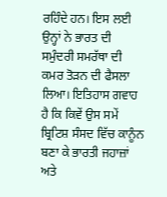ਰਹਿੰਦੇ ਹਨ। ਇਸ ਲਈ ਉਨ੍ਹਾਂ ਨੇ ਭਾਰਤ ਦੀ ਸਮੁੰਦਰੀ ਸਮਰੱਥਾ ਦੀ ਕਮਰ ਤੋੜਨ ਦੀ ਫੈਸਲਾ ਲਿਆ। ਇਤਿਹਾਸ ਗਵਾਹ ਹੈ ਕਿ ਕਿਵੇਂ ਉਸ ਸਮੇਂ ਬ੍ਰਿਟਿਸ਼ ਸੰਸਦ ਵਿੱਚ ਕਾਨੂੰਨ ਬਣਾ ਕੇ ਭਾਰਤੀ ਜਹਾਜ਼ਾਂ ਅਤੇ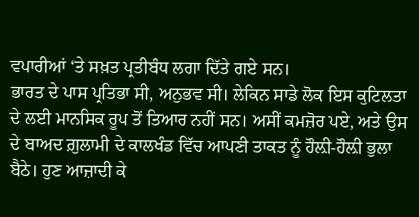ਵਪਾਰੀਆਂ ‘ਤੇ ਸਖ਼ਤ ਪ੍ਰਤੀਬੰਧ ਲਗਾ ਦਿੱਤੇ ਗਏ ਸਨ।
ਭਾਰਤ ਦੇ ਪਾਸ ਪ੍ਰਤਿਭਾ ਸੀ, ਅਨੁਭਵ ਸੀ। ਲੇਕਿਨ ਸਾਡੇ ਲੋਕ ਇਸ ਕੁਟਿਲਤਾ ਦੇ ਲਈ ਮਾਨਸਿਕ ਰੂਪ ਤੋਂ ਤਿਆਰ ਨਹੀਂ ਸਨ। ਅਸੀਂ ਕਮਜ਼ੋਰ ਪਏ, ਅਤੇ ਉਸ ਦੇ ਬਾਅਦ ਗ਼ੁਲਾਮੀ ਦੇ ਕਾਲਖੰਡ ਵਿੱਚ ਆਪਣੀ ਤਾਕਤ ਨੂੰ ਹੌਲ਼ੀ-ਹੌਲ਼ੀ ਭੁਲਾ ਬੈਠੇ। ਹੁਣ ਆਜ਼ਾਦੀ ਕੇ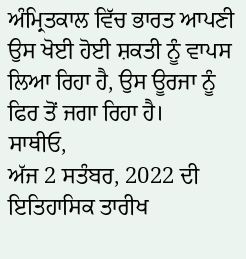ਅੰਮ੍ਰਿਤਕਾਲ ਵਿੱਚ ਭਾਰਤ ਆਪਣੀ ਉਸ ਖੋਈ ਹੋਈ ਸ਼ਕਤੀ ਨੂੰ ਵਾਪਸ ਲਿਆ ਰਿਹਾ ਹੈ, ਉਸ ਊਰਜਾ ਨੂੰ ਫਿਰ ਤੋਂ ਜਗਾ ਰਿਹਾ ਹੈ।
ਸਾਥੀਓ,
ਅੱਜ 2 ਸਤੰਬਰ, 2022 ਦੀ ਇਤਿਹਾਸਿਕ ਤਾਰੀਖ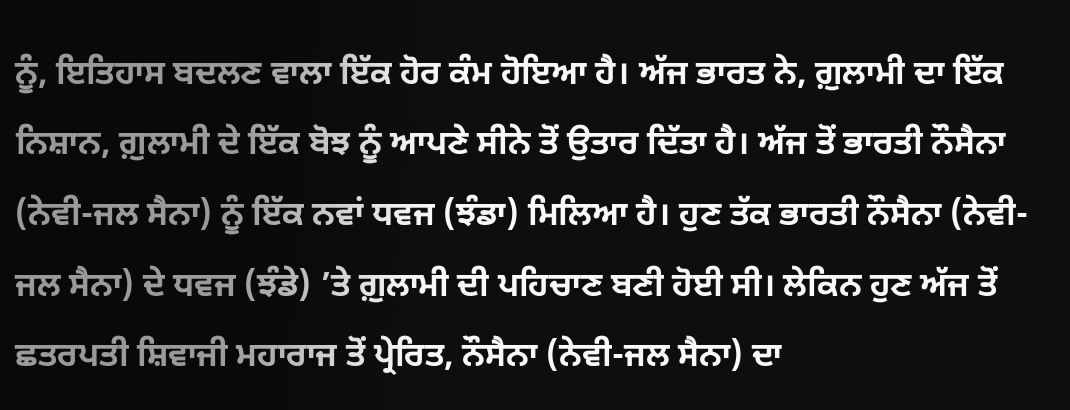ਨੂੰ, ਇਤਿਹਾਸ ਬਦਲਣ ਵਾਲਾ ਇੱਕ ਹੋਰ ਕੰਮ ਹੋਇਆ ਹੈ। ਅੱਜ ਭਾਰਤ ਨੇ, ਗ਼ੁਲਾਮੀ ਦਾ ਇੱਕ ਨਿਸ਼ਾਨ, ਗ਼ੁਲਾਮੀ ਦੇ ਇੱਕ ਬੋਝ ਨੂੰ ਆਪਣੇ ਸੀਨੇ ਤੋਂ ਉਤਾਰ ਦਿੱਤਾ ਹੈ। ਅੱਜ ਤੋਂ ਭਾਰਤੀ ਨੌਸੈਨਾ (ਨੇਵੀ-ਜਲ ਸੈਨਾ) ਨੂੰ ਇੱਕ ਨਵਾਂ ਧਵਜ (ਝੰਡਾ) ਮਿਲਿਆ ਹੈ। ਹੁਣ ਤੱਕ ਭਾਰਤੀ ਨੌਸੈਨਾ (ਨੇਵੀ-ਜਲ ਸੈਨਾ) ਦੇ ਧਵਜ (ਝੰਡੇ) ’ਤੇ ਗ਼ੁਲਾਮੀ ਦੀ ਪਹਿਚਾਣ ਬਣੀ ਹੋਈ ਸੀ। ਲੇਕਿਨ ਹੁਣ ਅੱਜ ਤੋਂ ਛਤਰਪਤੀ ਸ਼ਿਵਾਜੀ ਮਹਾਰਾਜ ਤੋਂ ਪ੍ਰੇਰਿਤ, ਨੌਸੈਨਾ (ਨੇਵੀ-ਜਲ ਸੈਨਾ) ਦਾ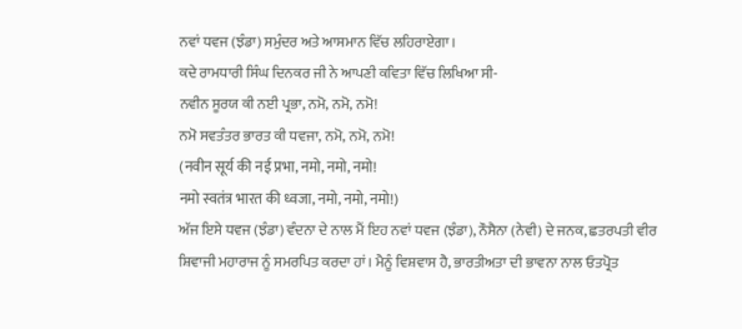ਨਵਾਂ ਧਵਜ (ਝੰਡਾ) ਸਮੁੰਦਰ ਅਤੇ ਆਸਮਾਨ ਵਿੱਚ ਲਹਿਰਾਏਗਾ।
ਕਦੇ ਰਾਮਧਾਰੀ ਸਿੰਘ ਦਿਨਕਰ ਜੀ ਨੇ ਆਪਣੀ ਕਵਿਤਾ ਵਿੱਚ ਲਿਖਿਆ ਸੀ-
ਨਵੀਨ ਸੂਰਯ ਕੀ ਨਈ ਪ੍ਰਭਾ, ਨਮੋ, ਨਮੋ, ਨਮੋ!
ਨਮੋ ਸਵਤੰਤਰ ਭਾਰਤ ਕੀ ਧਵਜਾ, ਨਮੋ, ਨਮੋ, ਨਮੋ!
(नवीन सूर्य की नई प्रभा, नमो, नमो, नमो!
नमो स्वतंत्र भारत की ध्वजा, नमो, नमो, नमो!)
ਅੱਜ ਇਸੇ ਧਵਜ (ਝੰਡਾ) ਵੰਦਨਾ ਦੇ ਨਾਲ ਮੈਂ ਇਹ ਨਵਾਂ ਧਵਜ (ਝੰਡਾ), ਨੌਸੈਨਾ (ਨੇਵੀ) ਦੇ ਜਨਕ, ਛਤਰਪਤੀ ਵੀਰ ਸ਼ਿਵਾਜੀ ਮਹਾਰਾਜ ਨੂੰ ਸਮਰਪਿਤ ਕਰਦਾ ਹਾਂ। ਮੈਨੂੰ ਵਿਸ਼ਵਾਸ ਹੈ, ਭਾਰਤੀਅਤਾ ਦੀ ਭਾਵਨਾ ਨਾਲ ਓਤਪ੍ਰੋਤ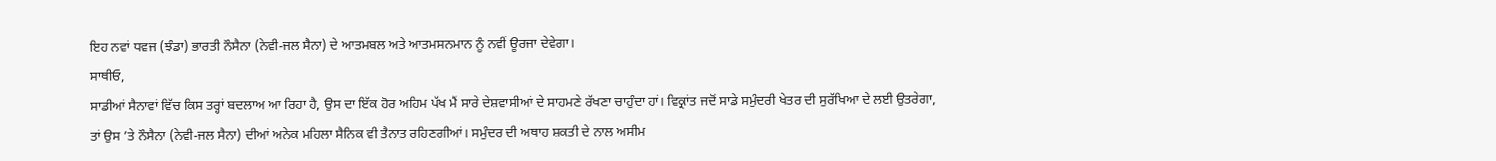ਇਹ ਨਵਾਂ ਧਵਜ (ਝੰਡਾ) ਭਾਰਤੀ ਨੌਸੈਨਾ (ਨੇਵੀ-ਜਲ ਸੈਨਾ) ਦੇ ਆਤਮਬਲ ਅਤੇ ਆਤਮਸਨਮਾਨ ਨੂੰ ਨਵੀਂ ਊਰਜਾ ਦੇਵੇਗਾ।
ਸਾਥੀਓ,
ਸਾਡੀਆਂ ਸੈਨਾਵਾਂ ਵਿੱਚ ਕਿਸ ਤਰ੍ਹਾਂ ਬਦਲਾਅ ਆ ਰਿਹਾ ਹੈ, ਉਸ ਦਾ ਇੱਕ ਹੋਰ ਅਹਿਮ ਪੱਖ ਮੈਂ ਸਾਰੇ ਦੇਸ਼ਵਾਸੀਆਂ ਦੇ ਸਾਹਮਣੇ ਰੱਖਣਾ ਚਾਹੁੰਦਾ ਹਾਂ। ਵਿਕ੍ਰਾਂਤ ਜਦੋਂ ਸਾਡੇ ਸਮੁੰਦਰੀ ਖੇਤਰ ਦੀ ਸੁਰੱਖਿਆ ਦੇ ਲਈ ਉਤਰੇਗਾ, ਤਾਂ ਉਸ ’ਤੇ ਨੌਸੈਨਾ (ਨੇਵੀ-ਜਲ ਸੈਨਾ) ਦੀਆਂ ਅਨੇਕ ਮਹਿਲਾ ਸੈਨਿਕ ਵੀ ਤੈਨਾਤ ਰਹਿਣਗੀਆਂ। ਸਮੁੰਦਰ ਦੀ ਅਥਾਹ ਸ਼ਕਤੀ ਦੇ ਨਾਲ ਅਸੀਮ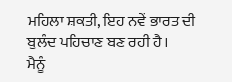ਮਹਿਲਾ ਸ਼ਕਤੀ, ਇਹ ਨਵੇਂ ਭਾਰਤ ਦੀ ਬੁਲੰਦ ਪਹਿਚਾਣ ਬਣ ਰਹੀ ਹੈ।
ਮੈਨੂੰ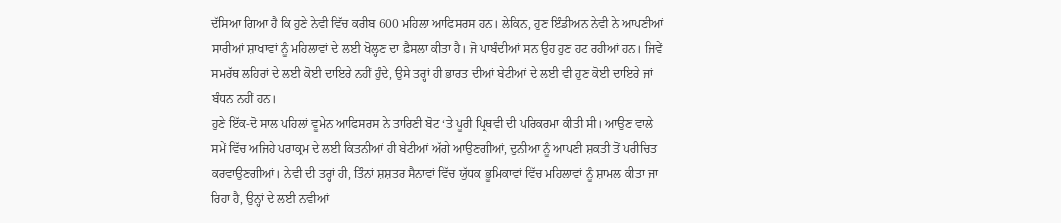ਦੱਸਿਆ ਗਿਆ ਹੈ ਕਿ ਹੁਣੇ ਨੇਵੀ ਵਿੱਚ ਕਰੀਬ 600 ਮਹਿਲਾ ਆਫਿਸਰਸ ਹਨ। ਲੇਕਿਨ, ਹੁਣ ਇੰਡੀਅਨ ਨੇਵੀ ਨੇ ਆਪਣੀਆਂ ਸਾਰੀਆਂ ਸ਼ਾਖਾਵਾਂ ਨੂੰ ਮਹਿਲਾਵਾਂ ਦੇ ਲਈ ਖੋਲ੍ਹਣ ਦਾ ਫ਼ੈਸਲਾ ਕੀਤਾ ਹੈ। ਜੋ ਪਾਬੰਦੀਆਂ ਸਨ ਉਹ ਹੁਣ ਹਟ ਰਹੀਆਂ ਹਨ। ਜਿਵੇਂ ਸਮਰੱਥ ਲਹਿਰਾਂ ਦੇ ਲਈ ਕੋਈ ਦਾਇਰੇ ਨਹੀਂ ਹੁੰਦੇ, ਉਸੇ ਤਰ੍ਹਾਂ ਹੀ ਭਾਰਤ ਦੀਆਂ ਬੇਟੀਆਂ ਦੇ ਲਈ ਵੀ ਹੁਣ ਕੋਈ ਦਾਇਰੇ ਜਾਂ ਬੰਧਨ ਨਹੀਂ ਹਨ।
ਹੁਣੇ ਇੱਕ-ਦੋ ਸਾਲ ਪਹਿਲਾਂ ਵੂਮੇਨ ਆਫਿਸਰਸ ਨੇ ਤਾਰਿਣੀ ਬੋਟ ‘ਤੇ ਪੂਰੀ ਪ੍ਰਿਥਵੀ ਦੀ ਪਰਿਕਰਮਾ ਕੀਤੀ ਸੀ। ਆਉਣ ਵਾਲੇ ਸਮੇਂ ਵਿੱਚ ਅਜਿਹੇ ਪਰਾਕ੍ਰਮ ਦੇ ਲਈ ਕਿਤਨੀਆਂ ਹੀ ਬੇਟੀਆਂ ਅੱਗੇ ਆਉਣਗੀਆਂ, ਦੁਨੀਆ ਨੂੰ ਆਪਣੀ ਸ਼ਕਤੀ ਤੋਂ ਪਰੀਚਿਤ ਕਰਵਾਉਣਗੀਆਂ। ਨੇਵੀ ਦੀ ਤਰ੍ਹਾਂ ਹੀ, ਤਿੰਨਾਂ ਸ਼ਸ਼ਤਰ ਸੈਨਾਵਾਂ ਵਿੱਚ ਯੁੱਧਕ ਭੂਮਿਕਾਵਾਂ ਵਿੱਚ ਮਹਿਲਾਵਾਂ ਨੂੰ ਸ਼ਾਮਲ ਕੀਤਾ ਜਾ ਰਿਹਾ ਹੈ, ਉਨ੍ਹਾਂ ਦੇ ਲਈ ਨਵੀਆਂ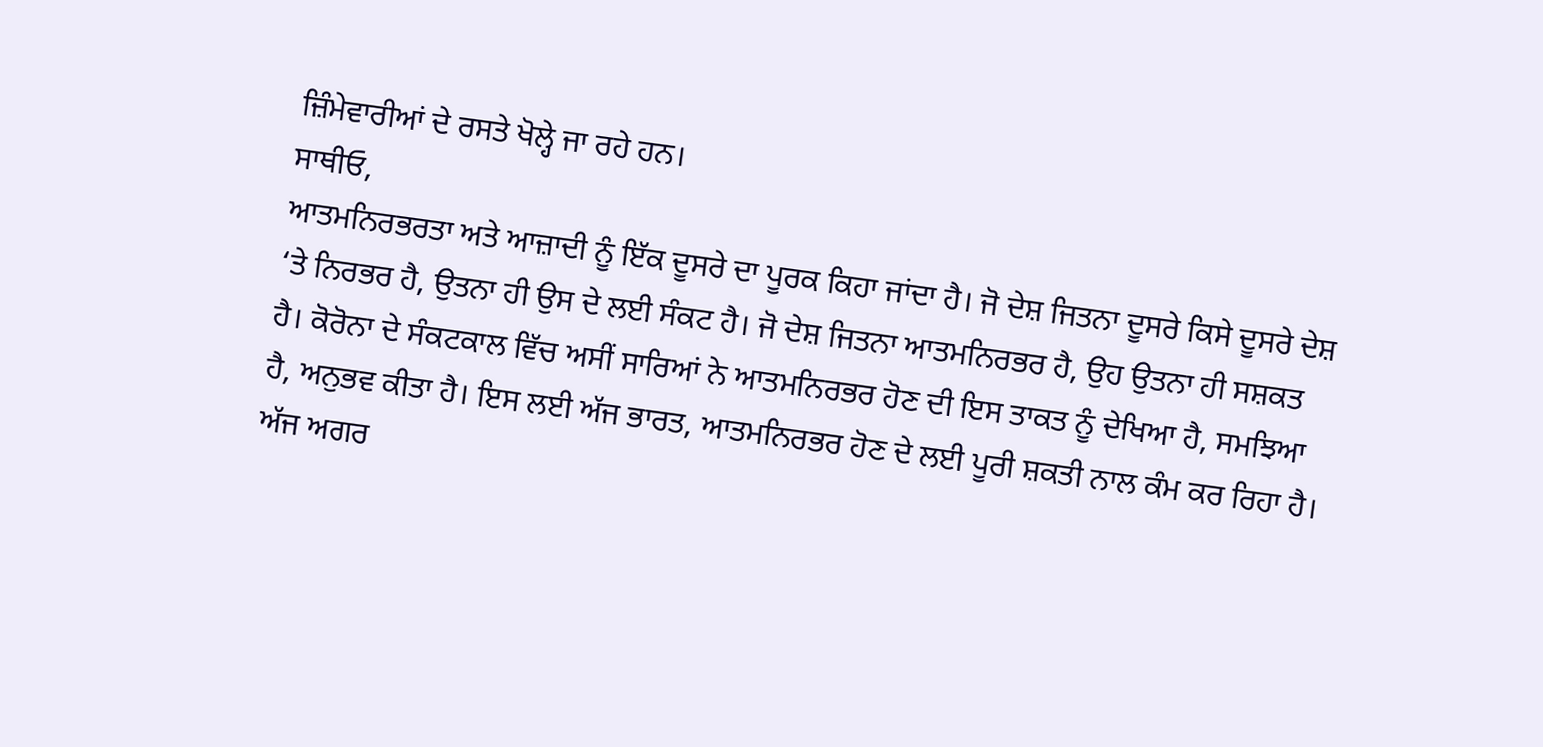ਜ਼ਿੰਮੇਵਾਰੀਆਂ ਦੇ ਰਸਤੇ ਖੋਲ੍ਹੇ ਜਾ ਰਹੇ ਹਨ।
ਸਾਥੀਓ,
ਆਤਮਨਿਰਭਰਤਾ ਅਤੇ ਆਜ਼ਾਦੀ ਨੂੰ ਇੱਕ ਦੂਸਰੇ ਦਾ ਪੂਰਕ ਕਿਹਾ ਜਾਂਦਾ ਹੈ। ਜੋ ਦੇਸ਼ ਜਿਤਨਾ ਦੂਸਰੇ ਕਿਸੇ ਦੂਸਰੇ ਦੇਸ਼ ‘ਤੇ ਨਿਰਭਰ ਹੈ, ਉਤਨਾ ਹੀ ਉਸ ਦੇ ਲਈ ਸੰਕਟ ਹੈ। ਜੋ ਦੇਸ਼ ਜਿਤਨਾ ਆਤਮਨਿਰਭਰ ਹੈ, ਉਹ ਉਤਨਾ ਹੀ ਸਸ਼ਕਤ ਹੈ। ਕੋਰੋਨਾ ਦੇ ਸੰਕਟਕਾਲ ਵਿੱਚ ਅਸੀਂ ਸਾਰਿਆਂ ਨੇ ਆਤਮਨਿਰਭਰ ਹੋਣ ਦੀ ਇਸ ਤਾਕਤ ਨੂੰ ਦੇਖਿਆ ਹੈ, ਸਮਝਿਆ ਹੈ, ਅਨੁਭਵ ਕੀਤਾ ਹੈ। ਇਸ ਲਈ ਅੱਜ ਭਾਰਤ, ਆਤਮਨਿਰਭਰ ਹੋਣ ਦੇ ਲਈ ਪੂਰੀ ਸ਼ਕਤੀ ਨਾਲ ਕੰਮ ਕਰ ਰਿਹਾ ਹੈ।
ਅੱਜ ਅਗਰ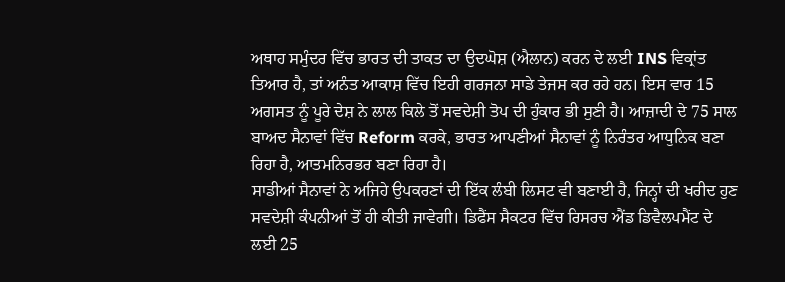ਅਥਾਹ ਸਮੁੰਦਰ ਵਿੱਚ ਭਾਰਤ ਦੀ ਤਾਕਤ ਦਾ ਉਦਘੋਸ਼ (ਐਲਾਨ) ਕਰਨ ਦੇ ਲਈ INS ਵਿਕ੍ਰਾਂਤ ਤਿਆਰ ਹੈ, ਤਾਂ ਅਨੰਤ ਆਕਾਸ਼ ਵਿੱਚ ਇਹੀ ਗਰਜਨਾ ਸਾਡੇ ਤੇਜਸ ਕਰ ਰਹੇ ਹਨ। ਇਸ ਵਾਰ 15 ਅਗਸਤ ਨੂੰ ਪੂਰੇ ਦੇਸ਼ ਨੇ ਲਾਲ ਕਿਲੇ ਤੋਂ ਸਵਦੇਸ਼ੀ ਤੋਪ ਦੀ ਹੁੰਕਾਰ ਭੀ ਸੁਣੀ ਹੈ। ਆਜ਼ਾਦੀ ਦੇ 75 ਸਾਲ ਬਾਅਦ ਸੈਨਾਵਾਂ ਵਿੱਚ Reform ਕਰਕੇ, ਭਾਰਤ ਆਪਣੀਆਂ ਸੈਨਾਵਾਂ ਨੂੰ ਨਿਰੰਤਰ ਆਧੁਨਿਕ ਬਣਾ ਰਿਹਾ ਹੈ, ਆਤਮਨਿਰਭਰ ਬਣਾ ਰਿਹਾ ਹੈ।
ਸਾਡੀਆਂ ਸੈਨਾਵਾਂ ਨੇ ਅਜਿਹੇ ਉਪਕਰਣਾਂ ਦੀ ਇੱਕ ਲੰਬੀ ਲਿਸਟ ਵੀ ਬਣਾਈ ਹੈ, ਜਿਨ੍ਹਾਂ ਦੀ ਖਰੀਦ ਹੁਣ ਸਵਦੇਸ਼ੀ ਕੰਪਨੀਆਂ ਤੋਂ ਹੀ ਕੀਤੀ ਜਾਵੇਗੀ। ਡਿਫੈਂਸ ਸੈਕਟਰ ਵਿੱਚ ਰਿਸਰਚ ਐਂਡ ਡਿਵੈਲਪਮੈਂਟ ਦੇ ਲਈ 25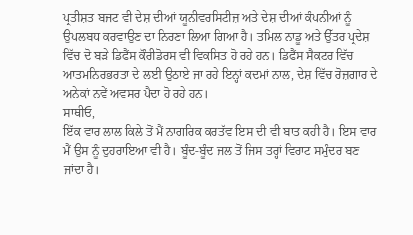ਪ੍ਰਤੀਸ਼ਤ ਬਜਟ ਵੀ ਦੇਸ਼ ਦੀਆਂ ਯੂਨੀਵਰਸਿਟੀਜ਼ ਅਤੇ ਦੇਸ਼ ਦੀਆਂ ਕੰਪਨੀਆਂ ਨੂੰ ਉਪਲਬਧ ਕਰਵਾਉਣ ਦਾ ਨਿਰਣਾ ਲਿਆ ਗਿਆ ਹੈ। ਤਮਿਲ ਨਾਡੂ ਅਤੇ ਉੱਤਰ ਪ੍ਰਦੇਸ਼ ਵਿੱਚ ਦੋ ਬੜੇ ਡਿਫੈਂਸ ਕੌਰੀਡੋਰਸ ਵੀ ਵਿਕਸਿਤ ਹੋ ਰਹੇ ਹਨ। ਡਿਫੈਂਸ ਸੈਕਟਰ ਵਿੱਚ ਆਤਮਨਿਰਭਰਤਾ ਦੇ ਲਈ ਉਠਾਏ ਜਾ ਰਹੇ ਇਨ੍ਹਾਂ ਕਦਮਾਂ ਨਾਲ, ਦੇਸ਼ ਵਿੱਚ ਰੋਜ਼ਗਾਰ ਦੇ ਅਨੇਕਾਂ ਨਵੇਂ ਅਵਸਰ ਪੈਦਾ ਹੋ ਰਹੇ ਹਨ।
ਸਾਥੀਓ,
ਇੱਕ ਵਾਰ ਲਾਲ ਕਿਲੇ ਤੋਂ ਮੈਂ ਨਾਗਰਿਕ ਕਰਤੱਵ ਇਸ ਦੀ ਵੀ ਬਾਤ ਕਹੀ ਹੈ। ਇਸ ਵਾਰ ਮੈਂ ਉਸ ਨੂੰ ਦੁਹਰਾਇਆ ਵੀ ਹੈ। ਬੂੰਦ-ਬੂੰਦ ਜਲ ਤੋਂ ਜਿਸ ਤਰ੍ਹਾਂ ਵਿਰਾਟ ਸਮੁੰਦਰ ਬਣ ਜਾਂਦਾ ਹੈ।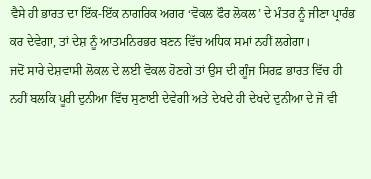ਵੈਸੇ ਹੀ ਭਾਰਤ ਦਾ ਇੱਕ-ਇੱਕ ਨਾਗਰਿਕ ਅਗਰ ‘ਵੋਕਲ ਫੌਰ ਲੋਕਲ’ ਦੇ ਮੰਤਰ ਨੂੰ ਜੀਣਾ ਪ੍ਰਾਰੰਭ ਕਰ ਦੇਵੇਗਾ, ਤਾਂ ਦੇਸ਼ ਨੂੰ ਆਤਮਨਿਰਭਰ ਬਣਨ ਵਿੱਚ ਅਧਿਕ ਸਮਾਂ ਨਹੀਂ ਲਗੇਗਾ।
ਜਦੋਂ ਸਾਰੇ ਦੇਸ਼ਵਾਸੀ ਲੋਕਲ ਦੇ ਲਈ ਵੋਕਲ ਹੋਣਗੇ ਤਾਂ ਉਸ ਦੀ ਗੂੰਜ ਸਿਰਫ਼ ਭਾਰਤ ਵਿੱਚ ਹੀ ਨਹੀਂ ਬਲਕਿ ਪੂਰੀ ਦੁਨੀਆ ਵਿੱਚ ਸੁਣਾਈ ਦੇਵੇਗੀ ਅਤੇ ਦੇਖਦੇ ਹੀ ਦੇਖਦੇ ਦੁਨੀਆ ਦੇ ਜੋ ਵੀ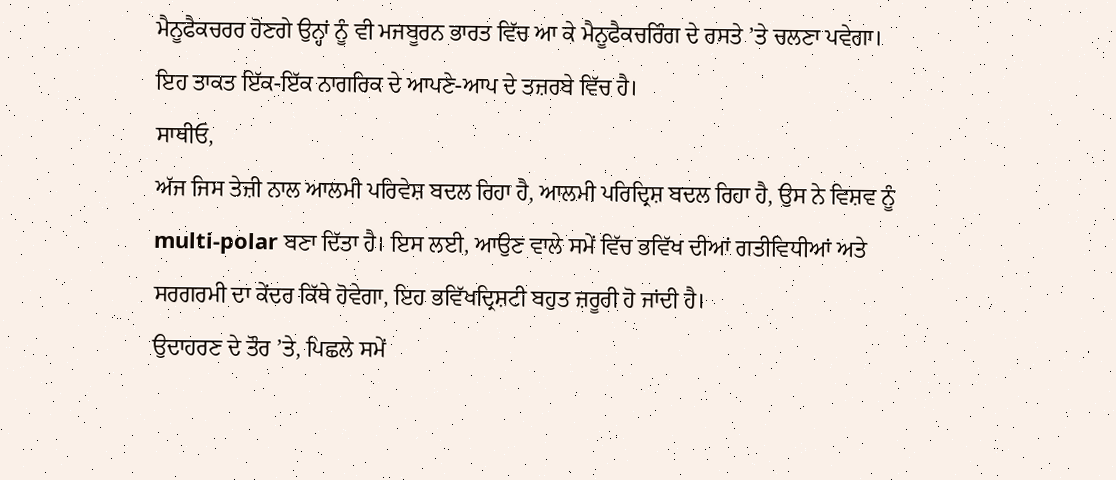ਮੈਨੂਫੈਕਚਰਰ ਹੋਣਗੇ ਉਨ੍ਹਾਂ ਨੂੰ ਵੀ ਮਜਬੂਰਨ ਭਾਰਤ ਵਿੱਚ ਆ ਕੇ ਮੈਨੂਫੈਕਚਰਿੰਗ ਦੇ ਰਸਤੇ ’ਤੇ ਚਲਣਾ ਪਵੇਗਾ। ਇਹ ਤਾਕਤ ਇੱਕ-ਇੱਕ ਨਾਗਰਿਕ ਦੇ ਆਪਣੇ-ਆਪ ਦੇ ਤਜ਼ਰਬੇ ਵਿੱਚ ਹੈ।
ਸਾਥੀਓ,
ਅੱਜ ਜਿਸ ਤੇਜ਼ੀ ਨਾਲ ਆਲਮੀ ਪਰਿਵੇਸ਼ ਬਦਲ ਰਿਹਾ ਹੈ, ਆਲਮੀ ਪਰਿਦ੍ਰਿਸ਼ ਬਦਲ ਰਿਹਾ ਹੈ, ਉਸ ਨੇ ਵਿਸ਼ਵ ਨੂੰ multi-polar ਬਣਾ ਦਿੱਤਾ ਹੈ। ਇਸ ਲਈ, ਆਉਣ ਵਾਲੇ ਸਮੇਂ ਵਿੱਚ ਭਵਿੱਖ ਦੀਆਂ ਗਤੀਵਿਧੀਆਂ ਅਤੇ ਸਰਗਰਮੀ ਦਾ ਕੇਂਦਰ ਕਿੱਥੇ ਹੋਵੇਗਾ, ਇਹ ਭਵਿੱਖਦ੍ਰਿਸ਼ਟੀ ਬਹੁਤ ਜ਼ਰੂਰੀ ਹੋ ਜਾਂਦੀ ਹੈ।
ਉਦਾਹਰਣ ਦੇ ਤੌਰ ’ਤੇ, ਪਿਛਲੇ ਸਮੇਂ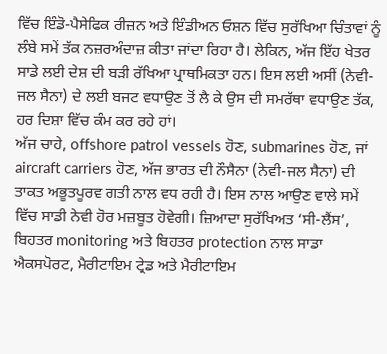ਵਿੱਚ ਇੰਡੋ-ਪੈਸੇਫਿਕ ਰੀਜ਼ਨ ਅਤੇ ਇੰਡੀਅਨ ਓਸ਼ਨ ਵਿੱਚ ਸੁਰੱਖਿਆ ਚਿੰਤਾਵਾਂ ਨੂੰ ਲੰਬੇ ਸਮੇਂ ਤੱਕ ਨਜ਼ਰਅੰਦਾਜ਼ ਕੀਤਾ ਜਾਂਦਾ ਰਿਹਾ ਹੈ। ਲੇਕਿਨ, ਅੱਜ ਇੱਹ ਖੇਤਰ ਸਾਡੇ ਲਈ ਦੇਸ਼ ਦੀ ਬੜੀ ਰੱਖਿਆ ਪ੍ਰਾਥਮਿਕਤਾ ਹਨ। ਇਸ ਲਈ ਅਸੀਂ (ਨੇਵੀ-ਜਲ ਸੈਨਾ) ਦੇ ਲਈ ਬਜਟ ਵਧਾਉਣ ਤੋਂ ਲੈ ਕੇ ਉਸ ਦੀ ਸਮਰੱਥਾ ਵਧਾਉਣ ਤੱਕ, ਹਰ ਦਿਸ਼ਾ ਵਿੱਚ ਕੰਮ ਕਰ ਰਹੇ ਹਾਂ।
ਅੱਜ ਚਾਹੇ, offshore patrol vessels ਹੋਣ, submarines ਹੋਣ, ਜਾਂ aircraft carriers ਹੋਣ, ਅੱਜ ਭਾਰਤ ਦੀ ਨੌਸੈਨਾ (ਨੇਵੀ-ਜਲ ਸੈਨਾ) ਦੀ ਤਾਕਤ ਅਭੂਤਪੂਰਵ ਗਤੀ ਨਾਲ ਵਧ ਰਹੀ ਹੈ। ਇਸ ਨਾਲ ਆਉਣ ਵਾਲੇ ਸਮੇਂ ਵਿੱਚ ਸਾਡੀ ਨੇਵੀ ਹੋਰ ਮਜ਼ਬੂਤ ਹੋਵੇਗੀ। ਜ਼ਿਆਦਾ ਸੁਰੱਖਿਅਤ ‘ਸੀ-ਲੈਂਸ’, ਬਿਹਤਰ monitoring ਅਤੇ ਬਿਹਤਰ protection ਨਾਲ ਸਾਡਾ ਐਕਸਪੋਰਟ, ਮੈਰੀਟਾਇਮ ਟ੍ਰੇਡ ਅਤੇ ਮੈਰੀਟਾਇਮ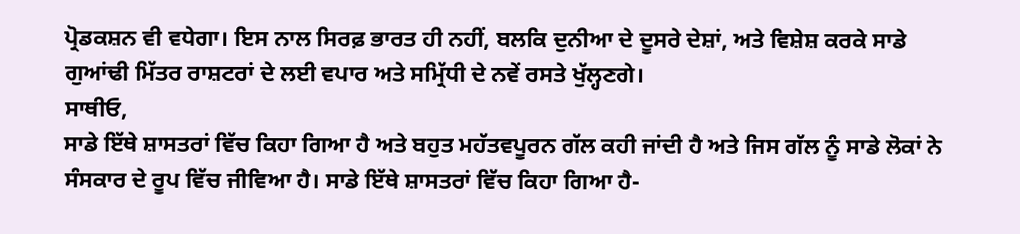ਪ੍ਰੋਡਕਸ਼ਨ ਵੀ ਵਧੇਗਾ। ਇਸ ਨਾਲ ਸਿਰਫ਼ ਭਾਰਤ ਹੀ ਨਹੀਂ, ਬਲਕਿ ਦੁਨੀਆ ਦੇ ਦੂਸਰੇ ਦੇਸ਼ਾਂ, ਅਤੇ ਵਿਸ਼ੇਸ਼ ਕਰਕੇ ਸਾਡੇ ਗੁਆਂਢੀ ਮਿੱਤਰ ਰਾਸ਼ਟਰਾਂ ਦੇ ਲਈ ਵਪਾਰ ਅਤੇ ਸਮ੍ਰਿੱਧੀ ਦੇ ਨਵੇਂ ਰਸਤੇ ਖੁੱਲ੍ਹਣਗੇ।
ਸਾਥੀਓ,
ਸਾਡੇ ਇੱਥੇ ਸ਼ਾਸਤਰਾਂ ਵਿੱਚ ਕਿਹਾ ਗਿਆ ਹੈ ਅਤੇ ਬਹੁਤ ਮਹੱਤਵਪੂਰਨ ਗੱਲ ਕਹੀ ਜਾਂਦੀ ਹੈ ਅਤੇ ਜਿਸ ਗੱਲ ਨੂੰ ਸਾਡੇ ਲੋਕਾਂ ਨੇ ਸੰਸਕਾਰ ਦੇ ਰੂਪ ਵਿੱਚ ਜੀਵਿਆ ਹੈ। ਸਾਡੇ ਇੱਥੇ ਸ਼ਾਸਤਰਾਂ ਵਿੱਚ ਕਿਹਾ ਗਿਆ ਹੈ-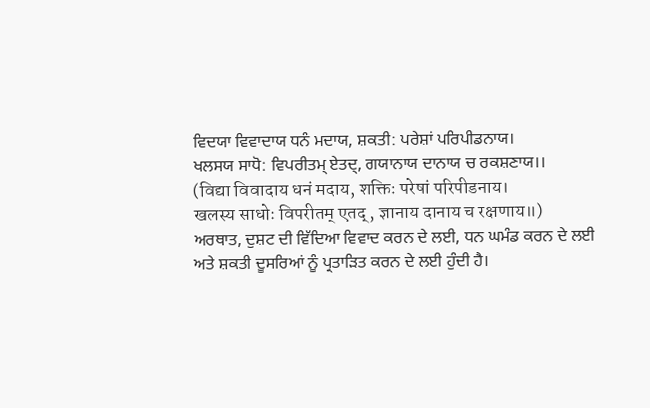ਵਿਦਯਾ ਵਿਵਾਦਾਯ ਧਨੰ ਮਦਾਯ, ਸ਼ਕਤੀ: ਪਰੇਸ਼ਾਂ ਪਰਿਪੀਡਨਾਯ।
ਖਲਸਯ ਸਾਧੋ: ਵਿਪਰੀਤਮ੍ ਏਤਦ੍, ਗਯਾਨਾਯ ਦਾਨਾਯ ਚ ਰਕਸ਼ਣਾਯ।।
(विद्या विवादाय धनं मदाय, शक्तिः परेषां परिपीडनाय।
खलस्य साधोः विपरीतम् एतद्, ज्ञानाय दानाय च रक्षणाय॥)
ਅਰਥਾਤ, ਦੁਸ਼ਟ ਦੀ ਵਿੱਦਿਆ ਵਿਵਾਦ ਕਰਨ ਦੇ ਲਈ, ਧਨ ਘਮੰਡ ਕਰਨ ਦੇ ਲਈ ਅਤੇ ਸ਼ਕਤੀ ਦੂਸਰਿਆਂ ਨੂੰ ਪ੍ਰਤਾੜਿਤ ਕਰਨ ਦੇ ਲਈ ਹੁੰਦੀ ਹੈ।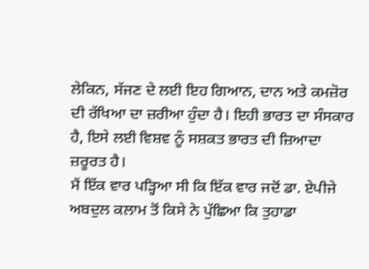ਲੇਕਿਨ, ਸੱਜਣ ਦੇ ਲਈ ਇਹ ਗਿਆਨ, ਦਾਨ ਅਤੇ ਕਮਜ਼ੋਰ ਦੀ ਰੱਖਿਆ ਦਾ ਜ਼ਰੀਆ ਹੁੰਦਾ ਹੈ। ਇਹੀ ਭਾਰਤ ਦਾ ਸੰਸਕਾਰ ਹੈ, ਇਸੇ ਲਈ ਵਿਸ਼ਵ ਨੂੰ ਸਸ਼ਕਤ ਭਾਰਤ ਦੀ ਜ਼ਿਆਦਾ ਜ਼ਰੂਰਤ ਹੈ।
ਮੈਂ ਇੱਕ ਵਾਰ ਪੜ੍ਹਿਆ ਸੀ ਕਿ ਇੱਕ ਵਾਰ ਜਦੋਂ ਡਾ. ਏਪੀਜੇ ਅਬਦੁਲ ਕਲਾਮ ਤੋਂ ਕਿਸੇ ਨੇ ਪੁੱਛਿਆ ਕਿ ਤੁਹਾਡਾ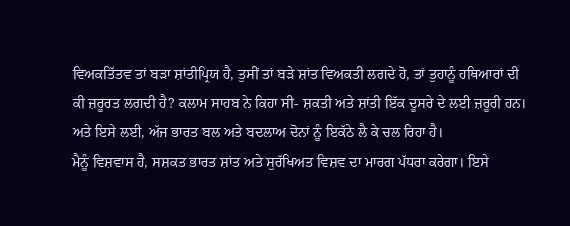ਵਿਅਕਤਿੱਤਵ ਤਾਂ ਬੜਾ ਸ਼ਾਂਤੀਪ੍ਰਿਯ ਹੈ, ਤੁਸੀਂ ਤਾਂ ਬੜੇ ਸ਼ਾਂਤ ਵਿਅਕਤੀ ਲਗਦੇ ਹੋ, ਤਾਂ ਤੁਹਾਨੂੰ ਹਥਿਆਰਾਂ ਦੀ ਕੀ ਜ਼ਰੂਰਤ ਲਗਦੀ ਹੈ? ਕਲਾਮ ਸਾਹਬ ਨੇ ਕਿਹਾ ਸੀ- ਸ਼ਕਤੀ ਅਤੇ ਸ਼ਾਂਤੀ ਇੱਕ ਦੂਸਰੇ ਦੇ ਲਈ ਜ਼ਰੂਰੀ ਹਨ। ਅਤੇ ਇਸੇ ਲਈ, ਅੱਜ ਭਾਰਤ ਬਲ ਅਤੇ ਬਦਲਾਅ ਦੋਨਾਂ ਨੂੰ ਇਕੱਠੇ ਲੈ ਕੇ ਚਲ ਰਿਹਾ ਹੈ।
ਮੈਨੂੰ ਵਿਸ਼ਵਾਸ ਹੈ, ਸਸ਼ਕਤ ਭਾਰਤ ਸ਼ਾਂਤ ਅਤੇ ਸੁਰੱਖਿਅਤ ਵਿਸ਼ਵ ਦਾ ਮਾਰਗ ਪੱਧਰਾ ਕਰੇਗਾ। ਇਸੇ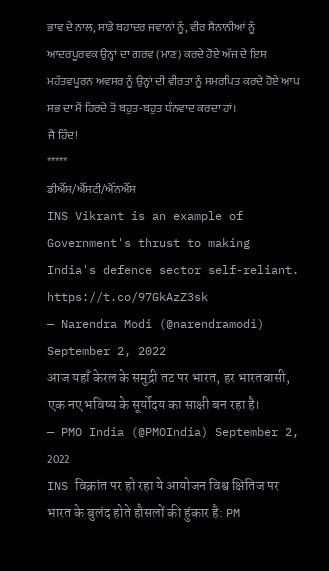ਭਾਵ ਦੇ ਨਾਲ, ਸਾਡੇ ਬਹਾਦਰ ਜਵਾਨਾਂ ਨੂੰ, ਵੀਰ ਸੈਨਾਨੀਆਂ ਨੂੰ ਆਦਰਪੂਰਵਕ ਉਨ੍ਹਾਂ ਦਾ ਗਰਵ (ਮਾਣ) ਕਰਦੇ ਹੋਏ ਅੱਜ ਦੇ ਇਸ ਮਹੱਤਵਪੂਰਨ ਅਵਸਰ ਨੂੰ ਉਨ੍ਹਾਂ ਦੀ ਵੀਰਤਾ ਨੂੰ ਸਮਰਪਿਤ ਕਰਦੇ ਹੋਏ ਆਪ ਸਭ ਦਾ ਮੈਂ ਹਿਰਦੇ ਤੋਂ ਬਹੁਤ-ਬਹੁਤ ਧੰਨਵਾਦ ਕਰਦਾ ਹਾਂ।
ਜੈ ਹਿੰਦ!
*****
ਡੀਐੱਸ/ਐੱਸਟੀ/ਐੱਨਐੱਸ
INS Vikrant is an example of Government's thrust to making India's defence sector self-reliant. https://t.co/97GkAzZ3sk
— Narendra Modi (@narendramodi) September 2, 2022
आज यहाँ केरल के समुद्री तट पर भारत, हर भारतवासी, एक नए भविष्य के सूर्योदय का साक्षी बन रहा है।
— PMO India (@PMOIndia) September 2, 2022
INS विक्रांत पर हो रहा ये आयोजन विश्व क्षितिज पर भारत के बुलंद होते हौसलों की हुंकार है: PM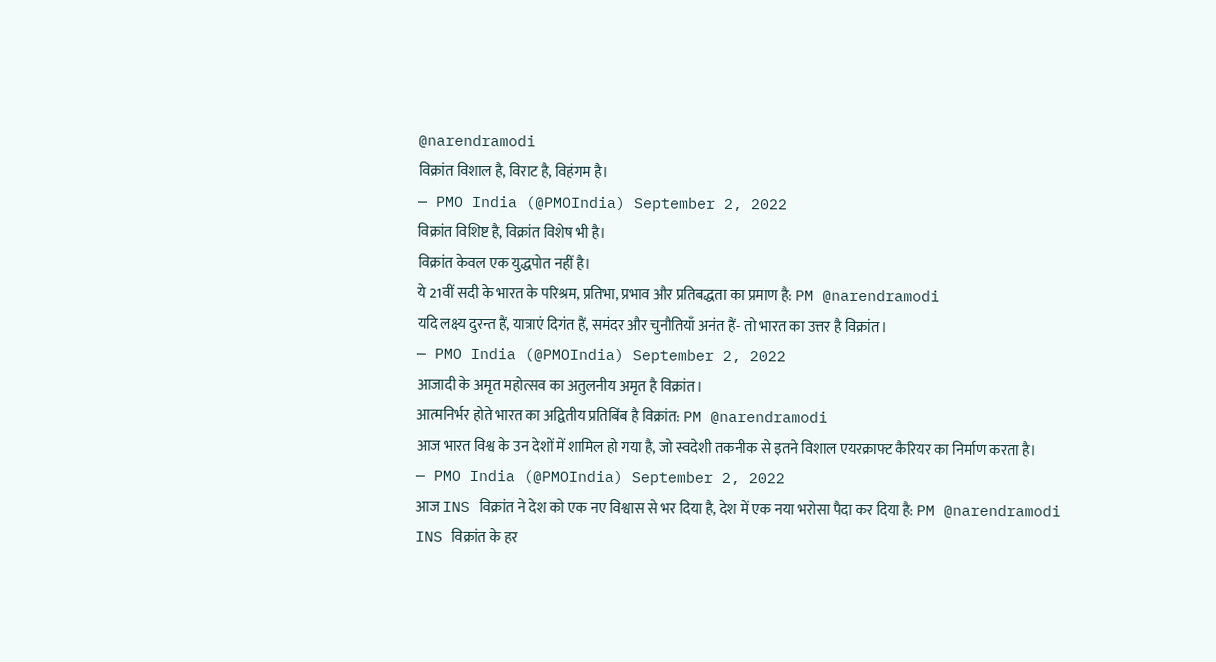@narendramodi
विक्रांत विशाल है, विराट है, विहंगम है।
— PMO India (@PMOIndia) September 2, 2022
विक्रांत विशिष्ट है, विक्रांत विशेष भी है।
विक्रांत केवल एक युद्धपोत नहीं है।
ये 21वीं सदी के भारत के परिश्रम, प्रतिभा, प्रभाव और प्रतिबद्धता का प्रमाण है: PM @narendramodi
यदि लक्ष्य दुरन्त हैं, यात्राएं दिगंत हैं, समंदर और चुनौतियाँ अनंत हैं- तो भारत का उत्तर है विक्रांत।
— PMO India (@PMOIndia) September 2, 2022
आजादी के अमृत महोत्सव का अतुलनीय अमृत है विक्रांत।
आत्मनिर्भर होते भारत का अद्वितीय प्रतिबिंब है विक्रांत: PM @narendramodi
आज भारत विश्व के उन देशों में शामिल हो गया है, जो स्वदेशी तकनीक से इतने विशाल एयरक्राफ्ट कैरियर का निर्माण करता है।
— PMO India (@PMOIndia) September 2, 2022
आज INS विक्रांत ने देश को एक नए विश्वास से भर दिया है, देश में एक नया भरोसा पैदा कर दिया है: PM @narendramodi
INS विक्रांत के हर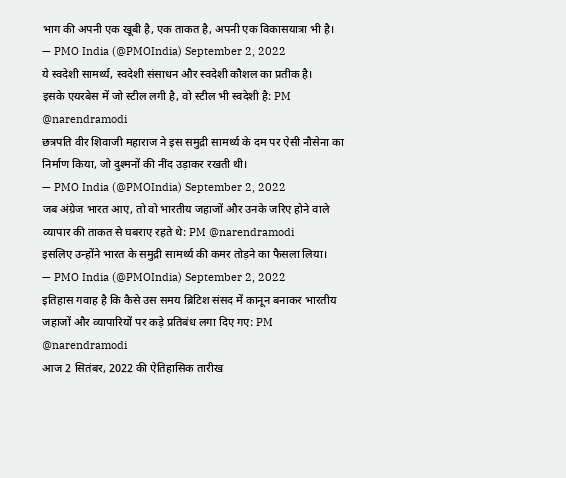भाग की अपनी एक खूबी है, एक ताकत है, अपनी एक विकासयात्रा भी है।
— PMO India (@PMOIndia) September 2, 2022
ये स्वदेशी सामर्थ्य, स्वदेशी संसाधन और स्वदेशी कौशल का प्रतीक है।
इसके एयरबेस में जो स्टील लगी है, वो स्टील भी स्वदेशी है: PM @narendramodi
छत्रपति वीर शिवाजी महाराज ने इस समुद्री सामर्थ्य के दम पर ऐसी नौसेना का निर्माण किया, जो दुश्मनों की नींद उड़ाकर रखती थी।
— PMO India (@PMOIndia) September 2, 2022
जब अंग्रेज भारत आए, तो वो भारतीय जहाजों और उनके जरिए होने वाले व्यापार की ताकत से घबराए रहते थे: PM @narendramodi
इसलिए उन्होंने भारत के समुद्री सामर्थ्य की कमर तोड़ने का फैसला लिया।
— PMO India (@PMOIndia) September 2, 2022
इतिहास गवाह है कि कैसे उस समय ब्रिटिश संसद में कानून बनाकर भारतीय जहाजों और व्यापारियों पर कड़े प्रतिबंध लगा दिए गए: PM @narendramodi
आज 2 सितंबर, 2022 की ऐतिहासिक तारीख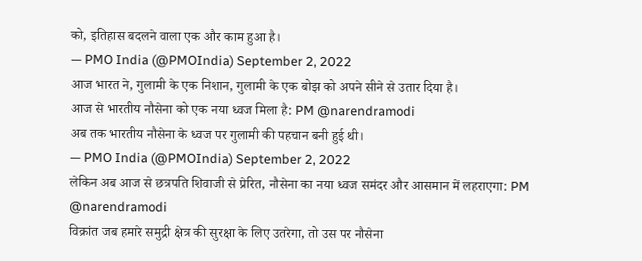को, इतिहास बदलने वाला एक और काम हुआ है।
— PMO India (@PMOIndia) September 2, 2022
आज भारत ने, गुलामी के एक निशान, गुलामी के एक बोझ को अपने सीने से उतार दिया है।
आज से भारतीय नौसेना को एक नया ध्वज मिला है: PM @narendramodi
अब तक भारतीय नौसेना के ध्वज पर गुलामी की पहचान बनी हुई थी।
— PMO India (@PMOIndia) September 2, 2022
लेकिन अब आज से छत्रपति शिवाजी से प्रेरित, नौसेना का नया ध्वज समंदर और आसमान में लहराएगा: PM @narendramodi
विक्रांत जब हमारे समुद्री क्षेत्र की सुरक्षा के लिए उतरेगा, तो उस पर नौसेना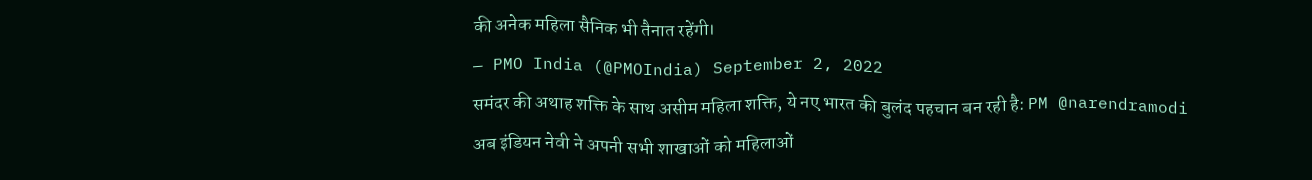की अनेक महिला सैनिक भी तैनात रहेंगी।
— PMO India (@PMOIndia) September 2, 2022
समंदर की अथाह शक्ति के साथ असीम महिला शक्ति, ये नए भारत की बुलंद पहचान बन रही है: PM @narendramodi
अब इंडियन नेवी ने अपनी सभी शाखाओं को महिलाओं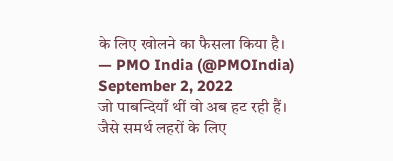के लिए खोलने का फैसला किया है।
— PMO India (@PMOIndia) September 2, 2022
जो पाबन्दियाँ थीं वो अब हट रही हैं।
जैसे समर्थ लहरों के लिए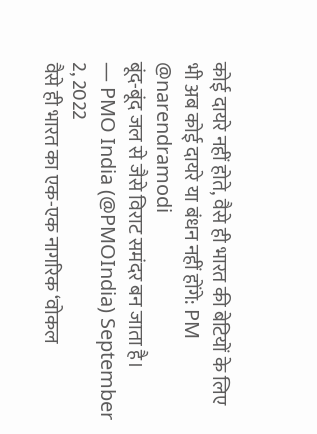कोई दायरे नहीं होते, वैसे ही भारत की बेटियों के लिए भी अब कोई दायरे या बंधन नहीं होंगे: PM @narendramodi
बूंद-बूंद जल से जैसे विराट समंदर बन जाता है।
— PMO India (@PMOIndia) September 2, 2022
वैसे ही भारत का एक-एक नागरिक ‘वोकल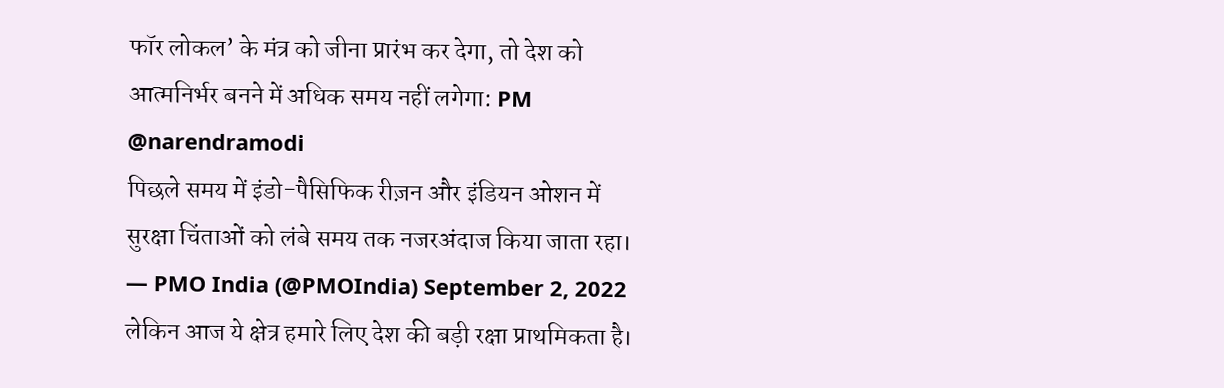फॉर लोकल’ के मंत्र को जीना प्रारंभ कर देगा, तो देश को आत्मनिर्भर बनने में अधिक समय नहीं लगेगा: PM @narendramodi
पिछले समय में इंडो-पैसिफिक रीज़न और इंडियन ओशन में सुरक्षा चिंताओं को लंबे समय तक नजरअंदाज किया जाता रहा।
— PMO India (@PMOIndia) September 2, 2022
लेकिन आज ये क्षेत्र हमारे लिए देश की बड़ी रक्षा प्राथमिकता है।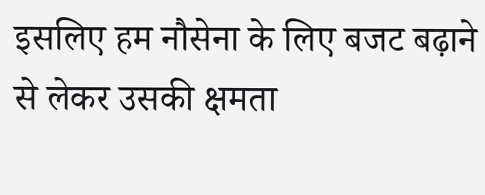इसलिए हम नौसेना के लिए बजट बढ़ाने से लेकर उसकी क्षमता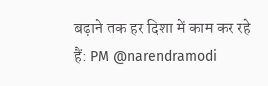बढ़ाने तक हर दिशा में काम कर रहे हैं: PM @narendramodi